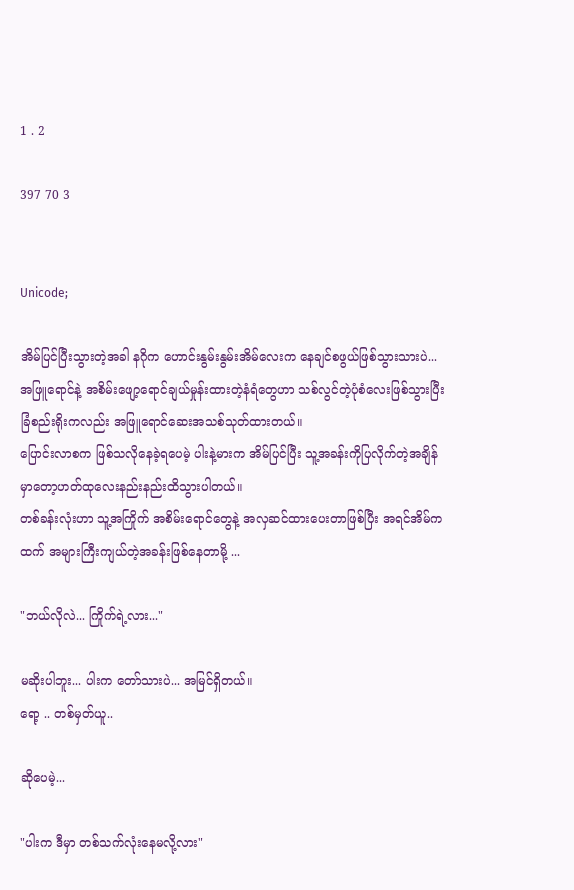1 . 2

397 70 3


Unicode;

အိမ်ပြင်ပြီးသွားတဲ့အခါ နဂိုက ဟောင်းနွမ်းနွမ်းအိမ်လေးက နေချင်စဖွယ်ဖြစ်သွားသားပဲ...
အဖြူရောင်နဲ့ အစိမ်းဖျော့ရောင်ချယ်မှုန်းထားတဲ့နံရံတွေဟာ သစ်လွင်တဲ့ပုံစံလေးဖြစ်သွားပြီး ခြံစည်းရိုးကလည်း အဖြူရောင်ဆေးအသစ်သုတ်ထားတယ်။
ပြောင်းလာစက ဖြစ်သလိုနေခဲ့ရပေမဲ့ ပါးနဲ့မားက အိမ်ပြင်ပြီး သူ့အခန်းကိုပြလိုက်တဲ့အချိန်မှာတော့ဟတ်ထုလေးနည်းနည်းထိသွားပါတယ်။
တစ်ခန်းလုံးဟာ သူ့အကြိုက် အစိမ်းရောင်တွေနဲ့ အလှဆင်ထားပေးတာဖြစ်ပြီး အရင်အိမ်ကထက် အများကြီးကျယ်တဲ့အခန်းဖြစ်နေတာမို့ ...

"ဘယ်လိုလဲ... ကြိုက်ရဲ့လား..."

မဆိုးပါဘူး... ပါးက တော်သားပဲ... အမြင်ရှိတယ်။
ရော့ .. တစ်မှတ်ယူ..

ဆိုပေမဲ့...

"ပါးက ဒီမှာ တစ်သက်လုံးနေမလို့လား"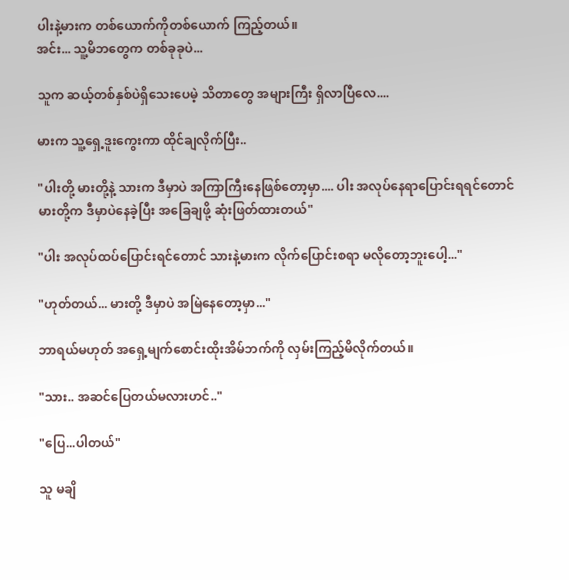ပါးနဲ့မားက တစ်ယောက်ကိုတစ်ယောက် ကြည့်တယ်။
အင်း... သူ့မိဘတွေက တစ်ခုခုပဲ...

သူက ဆယ့်တစ်နှစ်ပဲရှိသေးပေမဲ့ သိတာတွေ အများကြီး ရှိလာပြီလေ....

မားက သူ့ရှေ့ဒူးကွေးကာ ထိုင်ချလိုက်ပြီး..

"ပါးတို့ မားတို့နဲ့ သားက ဒီမှာပဲ အကြာကြီးနေဖြစ်တော့မှာ.... ပါး အလုပ်နေရာပြောင်းရရင်တောင် မားတို့က ဒီမှာပဲနေခဲ့ပြီး အခြေချဖို့ ဆုံးဖြတ်ထားတယ်"

"ပါး အလုပ်ထပ်ပြောင်းရင်တောင် သားနဲ့မားက လိုက်ပြောင်းစရာ မလိုတော့ဘူးပေါ့..."

"ဟုတ်တယ်... မားတို့ ဒီမှာပဲ အမြဲနေတော့မှာ..."

ဘာရယ်မဟုတ် အရှေ့မျက်စောင်းထိုးအိမ်ဘက်ကို လှမ်းကြည့်မိလိုက်တယ်။

"သား.. အဆင်ပြေတယ်မလားဟင်.."

"ပြေ...ပါတယ်"

သူ မချိ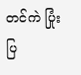တင်ကဲ ပြုံးပြ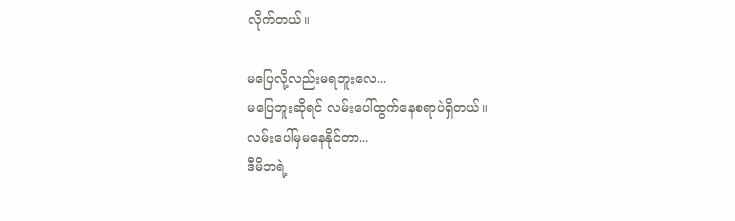လိုက်တယ်။

မပြေလို့လည်းမရဘူးလေ...
မပြေဘူးဆိုရင် လမ်းပေါ်ထွက်နေစရာပဲရှိတယ်။
လမ်းပေါ်မှမနေနိုင်တာ...
ဒီမိဘရဲ့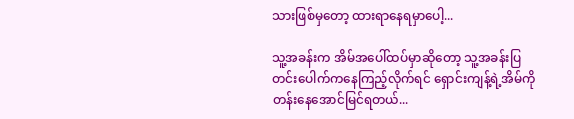သားဖြစ်မှတော့ ထားရာနေရမှာပေါ့...

သူ့အခန်းက အိမ်အပေါ်ထပ်မှာဆိုတော့ သူ့အခန်းပြတင်းပေါက်ကနေကြည့်လိုက်ရင် ရှောင်းကျန့်ရဲ့အိမ်ကို တန်းနေအောင်မြင်ရတယ်...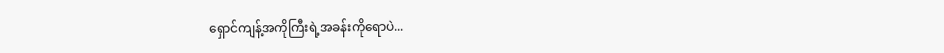ရှောင်ကျန့်အကိုကြီးရဲ့အခန်းကိုရောပဲ...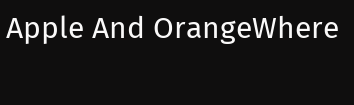Apple And OrangeWhere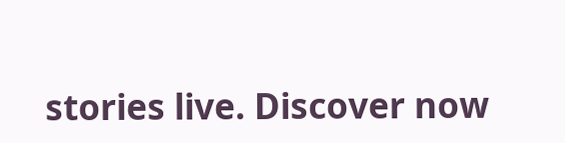stories live. Discover now